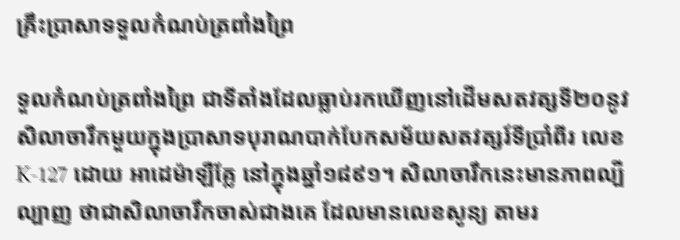គ្រឹះប្រាសាទទួលកំណប់ត្រពាំងព្រៃ

ទួលកំណប់ត្រពាំងព្រៃ ជាទីតាំងដែលធ្លាប់រកឃើញនៅដើមសតវត្សទី២០នូវសិលាចារឹកមួយក្នុងប្រាសាទបុរាណបាក់បែកសម័យសតវត្សរ៍ទីប្រាំពីរ លេខ K-127 ដោយ អាដេម៉ាឡឺគ្លែ នៅក្នុងឆ្នាំ១៨៩១។ សិលាចារឹកនេះមានភាពល្បីល្បាញ ថាជាសិលាចារឹកចាស់ជាងគេ ដែលមានលេខសូន្យ តាមរ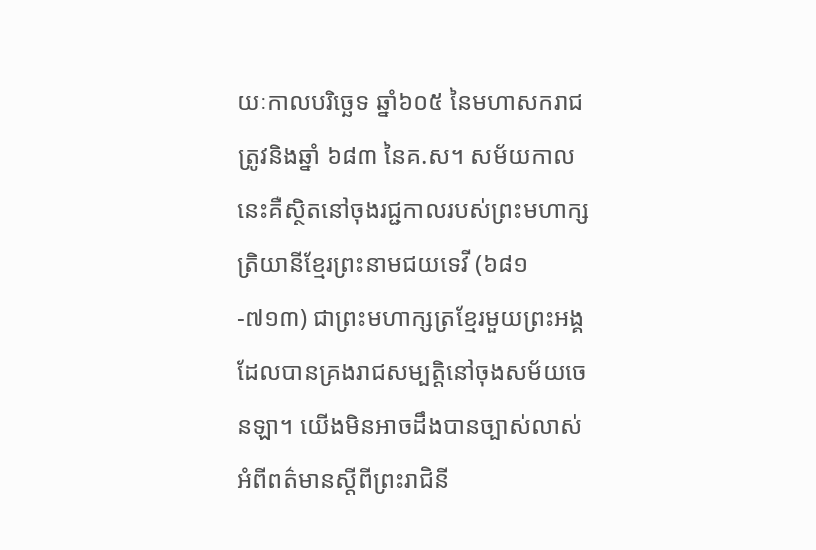យៈកាលបរិច្ឆេទ ឆ្នាំ៦០៥ នៃមហាសករាជ ត្រូវនិងឆ្នាំ ៦៨៣ នៃគ.ស។ សម័យកាលនេះគឺស្ថិតនៅចុងរជ្ជកាលរបស់ព្រះមហាក្សត្រិយានីខ្មែរព្រះនាមជយទេវី (៦៨១-៧១៣) ជាព្រះមហាក្សត្រខ្មែរមួយព្រះអង្គដែលបានគ្រងរាជសម្បត្តិនៅចុងសម័យចេនឡា។ យើងមិនអាចដឹងបានច្បាស់លាស់អំពីពត៌មានស្តីពីព្រះរាជិនី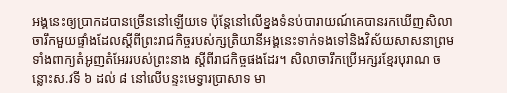អង្គនេះឲ្យប្រាកដបានច្រើននៅឡើយទេ ប៉ុន្តែនៅលើខ្នងទំនប់បារាយណ៍គេបានរកឃើញសិលាចារឹកមួយផ្ទាំងដែលស្តីពីព្រះរាជកិច្ចរបស់ក្សត្រិយានីអង្គនេះទាក់ទងទៅនិងវិស័យសាសនាព្រមទាំងពាក្យតំអូញតំអែររបស់ព្រះនាង ស្តីពីរាជកិច្ចផងដែរ។ សិលាចារឹកប្រើអក្សរខ្មែរបុរាណ ចន្លោះស.វទី ៦ ដល់ ៨ នៅលើបន្ទះមេទ្វារប្រាសាទ មា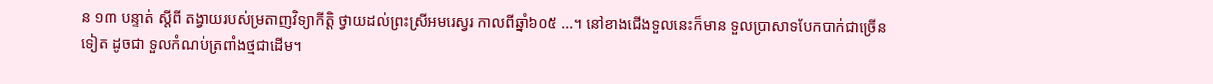ន ១៣ បន្ទាត់ ស្ដីពី តង្វាយរបស់ម្រតាញវិទ្យាកីត្តិ ថ្វាយដល់ព្រះស្រីអមរេស្វរ កាលពីឆ្នាំ៦០៥ ...។ នៅខាងជើងទួលនេះក៏មាន ទួលប្រាសាទបែកបាក់ជាច្រើនទៀត ដូចជា ទួលកំណប់ត្រពាំងថ្មជាដើម។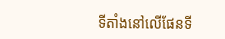ទីតាំងនៅលើផែនទី